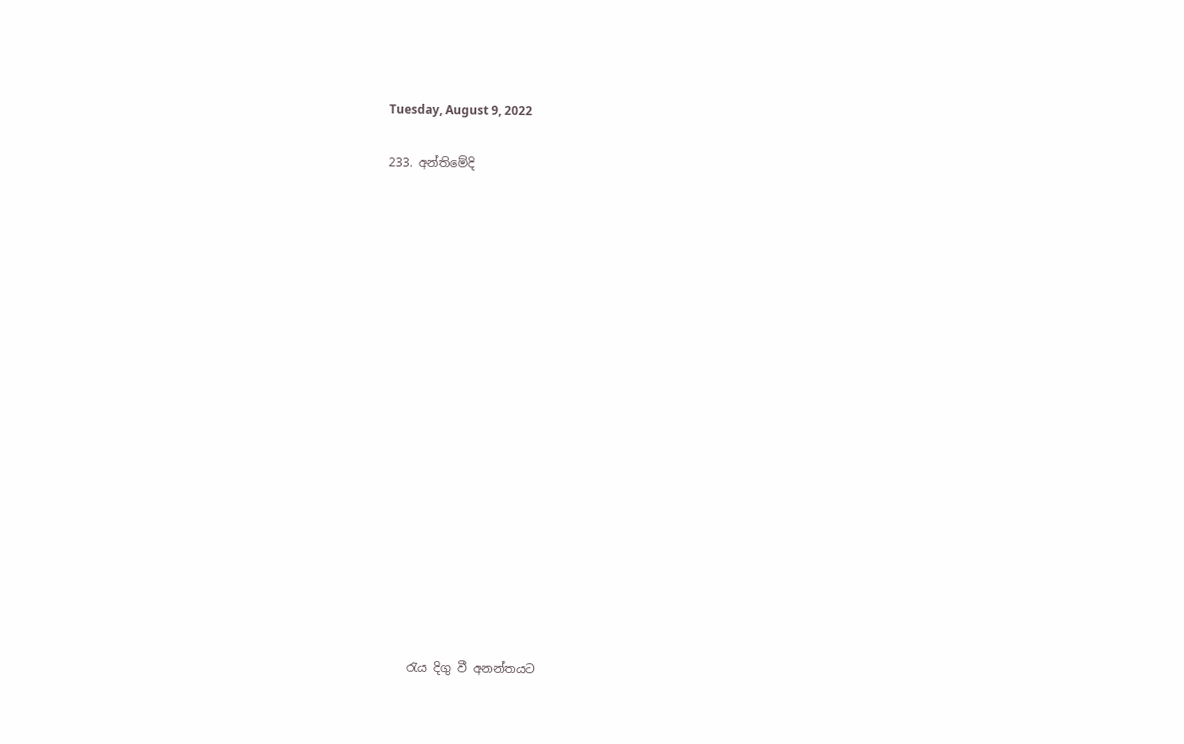Tuesday, August 9, 2022

233. අන්තිමේදි


















    රැය දිගු වී අනන්තයට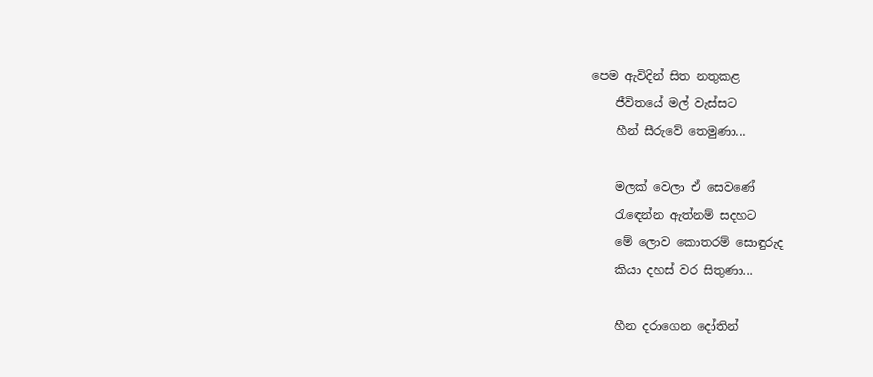පෙම ඇවිදින් සිත නතුකළ
    ජීවිතයේ මල් වැස්සට
    හීන් සීරුවේ තෙමුණා...

    මලක් වෙලා ඒ සෙවණේ
    රැඳෙන්න ඇත්නම් සදහට
    මේ ලොව කොතරම් සොඳුරුද
    කියා දහස් වර සිතුණා...

    හීන දරාගෙන දෝතින්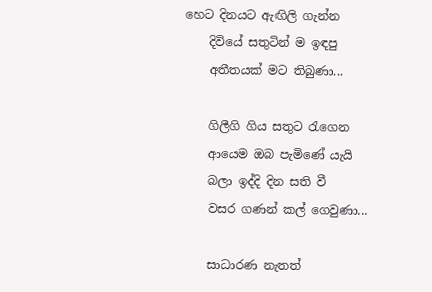හෙට දිනයට ඇඟිලි ගැන්න
    දිවියේ සතුටින් ම ඉඳපු
    අතීතයක් මට තිබුණා...

    ගිලීගි ගිය සතුට රැගෙන
    ආයෙම ඔබ පැමිණේ යැයි
    බලා ඉද්දි දින සති වී
    වසර ගණන් කල් ගෙවුණා...

    සාධාරණ නැතත්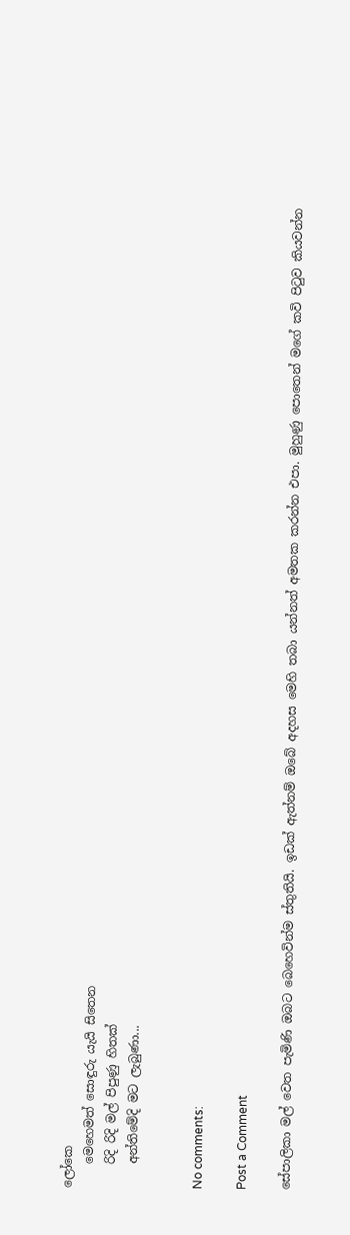ලෝකෙ
    මෙහෙමත් සොඳුරු යැයි සිතෙන
    රිදි රිදි මල් පිපුණු හිතක්
    අන්තිමේදි මට ලැබුණා...


No comments:

Post a Comment

සේපාලිකා මල් වෙත පැමිණි ඔබට බෙහෙවින්ම ස්තුතියි. ඉඩක් ඇත්නම් ඔබේ අදහස මෙහි තබා යන්නත් අමතක කරන්න එපා. මුහුණු පොතෙන් මගේ කවි පිටුව කියවන්න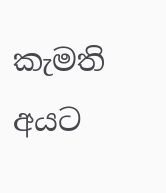කැමති අයට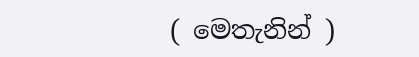( මෙතැනින් )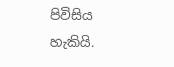පිවිසිය හැකියි.